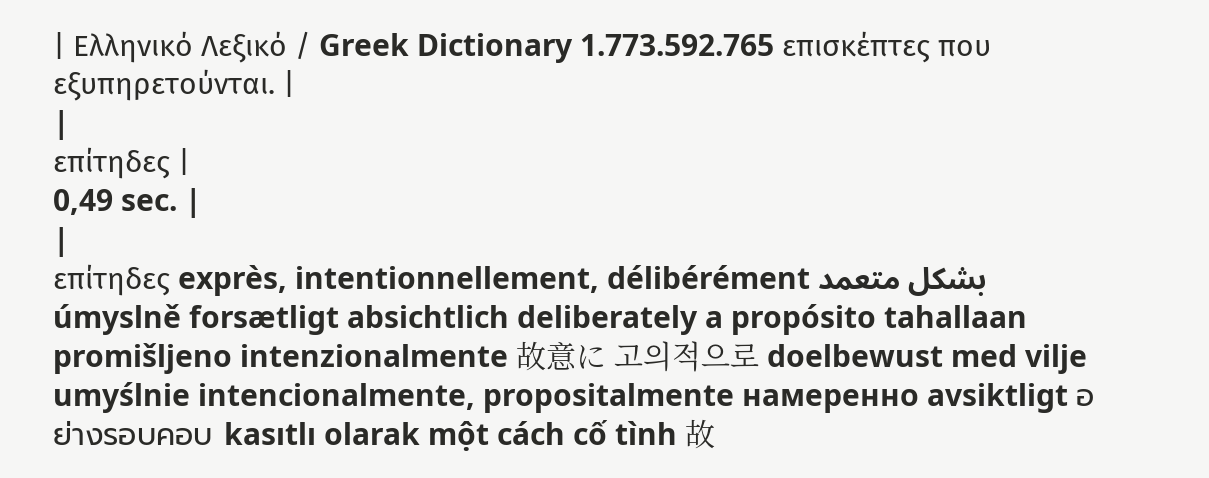| Ελληνικό Λεξικό / Greek Dictionary 1.773.592.765 επισκέπτες που εξυπηρετούνται. |
|
επίτηδες |
0,49 sec. |
|
επίτηδες exprès, intentionnellement, délibérément بشكل متعمد úmyslně forsætligt absichtlich deliberately a propósito tahallaan promišljeno intenzionalmente 故意に 고의적으로 doelbewust med vilje umyślnie intencionalmente, propositalmente намеренно avsiktligt อย่างรอบคอบ kasıtlı olarak một cách cố tình 故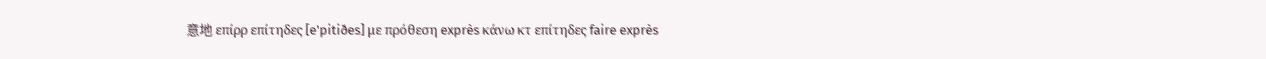意地 επίρρ επίτηδες [e'pitiðes] με πρόθεση exprès κάνω κτ επίτηδες faire exprès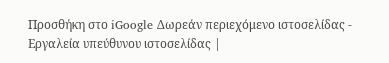Προσθήκη στο iGoogle Δωρεάν περιεχόμενο ιστοσελίδας - Εργαλεία υπεύθυνου ιστοσελίδας |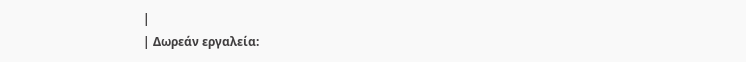|
| Δωρεάν εργαλεία: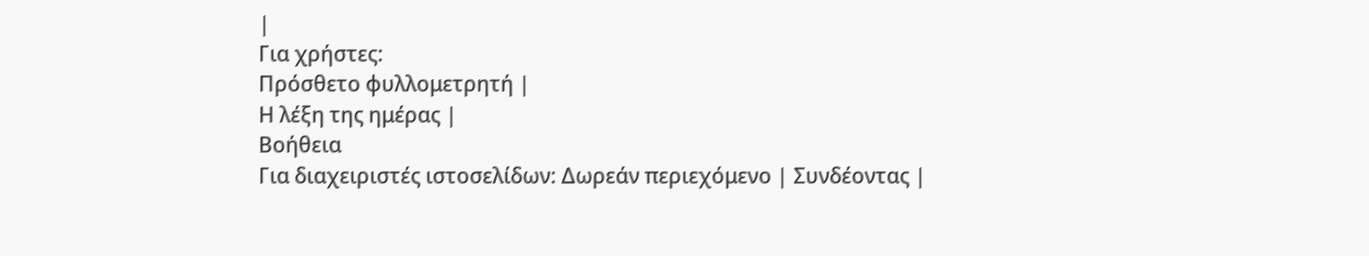|
Για χρήστες:
Πρόσθετο φυλλομετρητή |
Η λέξη της ημέρας |
Βοήθεια
Για διαχειριστές ιστοσελίδων: Δωρεάν περιεχόμενο | Συνδέοντας |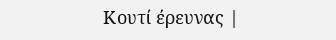Κουτί έρευνας |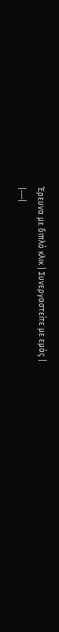Έρευνα με διπλό κλικ | Συνεργαστείτε με εμάς |
|---|